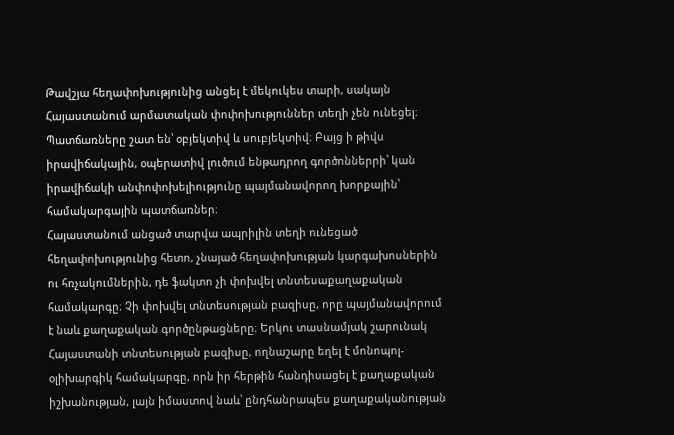Թավշյա հեղափոխությունից անցել է մեկուկես տարի, սակայն Հայաստանում արմատական փոփոխություններ տեղի չեն ունեցել։ Պատճառները շատ են՝ օբյեկտիվ և սուբյեկտիվ։ Բայց ի թիվս իրավիճակային, օպերատիվ լուծում ենթադրող գործոններրի՝ կան իրավիճակի անփոփոխելիությունը պայմանավորող խորքային՝ համակարգային պատճառներ։
Հայաստանում անցած տարվա ապրիլին տեղի ունեցած հեղափոխությունից հետո, չնայած հեղափոխության կարգախոսներին ու հռչակումներին, դե ֆակտո չի փոխվել տնտեսաքաղաքական համակարգը։ Չի փոխվել տնտեսության բազիսը, որը պայմանավորում է նաև քաղաքական գործընթացները։ Երկու տասնամյակ շարունակ Հայաստանի տնտեսության բազիսը, ողնաշարը եղել է մոնոպոլ-օլիխարգիկ համակարգը, որն իր հերթին հանդիսացել է քաղաքական իշխանության, լայն իմաստով նաև՝ ընդհանրապես քաղաքականության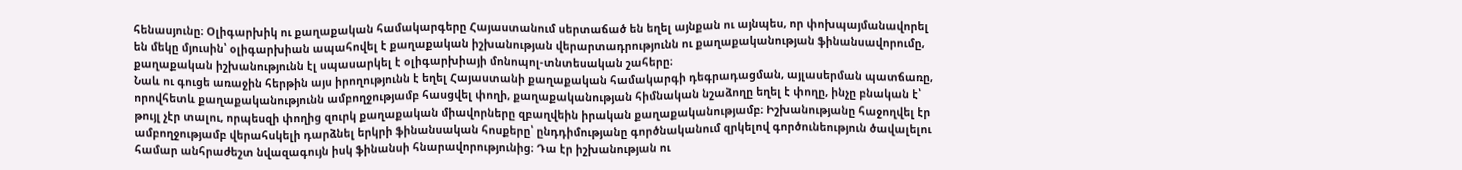հենասյունը։ Օլիգարխիկ ու քաղաքական համակարգերը Հայաստանում սերտաճած են եղել այնքան ու այնպես, որ փոխպայմանավորել են մեկը մյուսին՝ օլիգարխիան ապահովել է քաղաքական իշխանության վերարտադրությունն ու քաղաքականության ֆինանսավորումը, քաղաքական իշխանությունն էլ սպասարկել է օլիգարխիայի մոնոպոլ-տնտեսական շահերը։
Նաև ու գուցե առաջին հերթին այս իրողությունն է եղել Հայաստանի քաղաքական համակարգի դեգրադացման, այլասերման պատճառը, որովհետև քաղաքականությունն ամբողջությամբ հասցվել փողի, քաղաքականության հիմնական նշաձողը եղել է փողը, ինչը բնական է՝ թույլ չէր տալու, որպեսզի փողից զուրկ քաղաքական միավորները զբաղվեին իրական քաղաքականությամբ։ Իշխանությանը հաջողվել էր ամբողջությամբ վերահսկելի դարձնել երկրի ֆինանսական հոսքերը՝ ընդդիմությանը գործնականում զրկելով գործունեություն ծավալելու համար անհրաժեշտ նվազագույն իսկ ֆինանսի հնարավորությունից։ Դա էր իշխանության ու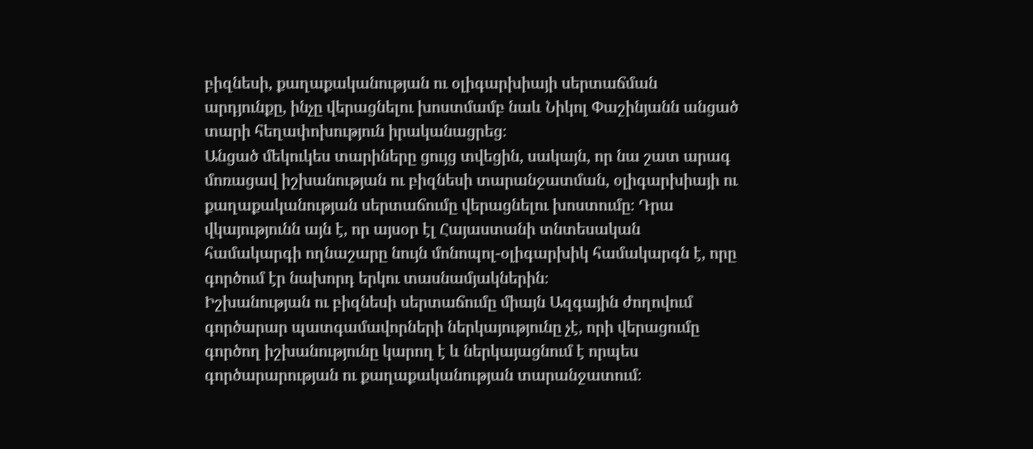բիզնեսի, քաղաքականության ու օլիգարխիայի սերտաճման արդյունքը, ինչը վերացնելու խոստմամբ նաև Նիկոլ Փաշինյանն անցած տարի հեղափոխություն իրականացրեց։
Անցած մեկուկես տարիները ցույց տվեցին, սակայն, որ նա շատ արագ մոռացավ իշխանության ու բիզնեսի տարանջատման, օլիգարխիայի ու քաղաքականության սերտաճումը վերացնելու խոստումը։ Դրա վկայությունն այն է, որ այսօր էլ Հայաստանի տնտեսական համակարգի ողնաշարը նույն մոնոպոլ-օլիգարխիկ համակարգն է, որը գործում էր նախորդ երկու տասնամյակներին։
Իշխանության ու բիզնեսի սերտաճումը միայն Ազգային ժողովում գործարար պատգամավորների ներկայությունը չէ, որի վերացումը գործող իշխանությունը կարող է և ներկայացնում է որպես գործարարության ու քաղաքականության տարանջատում։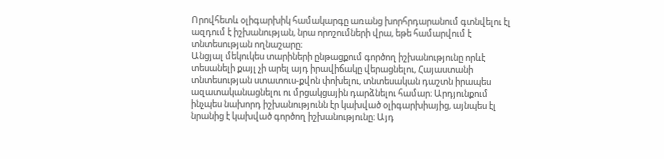Որովհետև օլիգարխիկ համակարգը առանց խորհրդարանում գտնվելու էլ ազդում է իշխանության, նրա որոշումների վրա, եթե համարվում է տնտեսության ողնաշարը։
Անցյալ մեկուկես տարիների ընթացքում գործող իշխանությունը որևէ տեսանելի քայլ չի արել այդ իրավիճակը վերացնելու, Հայաստանի տնտեսության ստատուս-քվոն փոխելու, տնտեսական դաշտն իրապես ազատականացնելու ու մրցակցային դարձնելու համար։ Արդյունքում ինչպես նախորդ իշխանությունն էր կախված օլիգարխիայից, այնպես էլ նրանից է կախված գործող իշխանությունը։ Այդ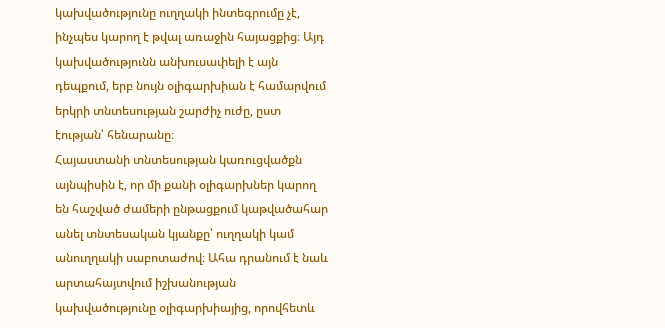կախվածությունը ուղղակի ինտեգրումը չէ, ինչպես կարող է թվալ առաջին հայացքից։ Այդ կախվածությունն անխուսափելի է այն դեպքում, երբ նույն օլիգարխիան է համարվում երկրի տնտեսության շարժիչ ուժը, ըստ էության՝ հենարանը։
Հայաստանի տնտեսության կառուցվածքն այնպիսին է, որ մի քանի օլիգարխներ կարող են հաշված ժամերի ընթացքում կաթվածահար անել տնտեսական կյանքը՝ ուղղակի կամ անուղղակի սաբոտաժով։ Ահա դրանում է նաև արտահայտվում իշխանության կախվածությունը օլիգարխիայից, որովհետև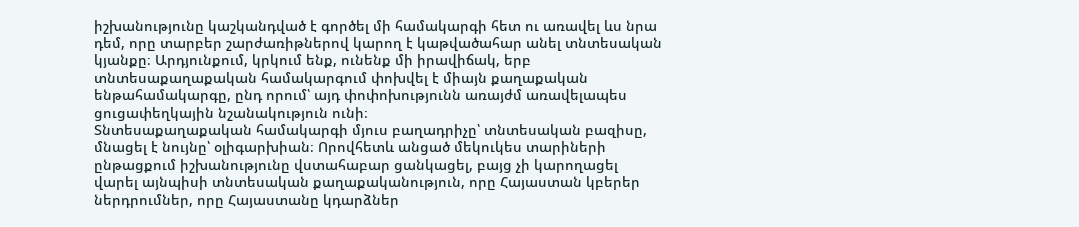իշխանությունը կաշկանդված է գործել մի համակարգի հետ ու առավել ևս նրա դեմ, որը տարբեր շարժառիթներով կարող է կաթվածահար անել տնտեսական կյանքը։ Արդյունքում, կրկում ենք, ունենք մի իրավիճակ, երբ տնտեսաքաղաքական համակարգում փոխվել է միայն քաղաքական ենթահամակարգը, ընդ որում՝ այդ փոփոխությունն առայժմ առավելապես ցուցափեղկային նշանակություն ունի։
Տնտեսաքաղաքական համակարգի մյուս բաղադրիչը՝ տնտեսական բազիսը, մնացել է նույնը՝ օլիգարխիան։ Որովհետև անցած մեկուկես տարիների ընթացքում իշխանությունը վստահաբար ցանկացել, բայց չի կարողացել վարել այնպիսի տնտեսական քաղաքականություն, որը Հայաստան կբերեր ներդրումներ, որը Հայաստանը կդարձներ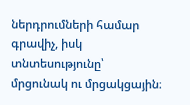ներդրումների համար գրավիչ, իսկ տնտեսությունը՝ մրցունակ ու մրցակցային։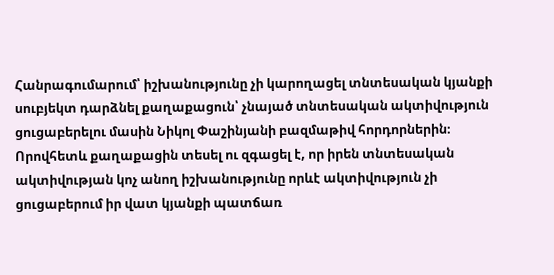Հանրագումարում՝ իշխանությունը չի կարողացել տնտեսական կյանքի սուբյեկտ դարձնել քաղաքացուն՝ չնայած տնտեսական ակտիվություն ցուցաբերելու մասին Նիկոլ Փաշինյանի բազմաթիվ հորդորներին։ Որովհետև քաղաքացին տեսել ու զգացել է, որ իրեն տնտեսական ակտիվության կոչ անող իշխանությունը որևէ ակտիվություն չի ցուցաբերում իր վատ կյանքի պատճառ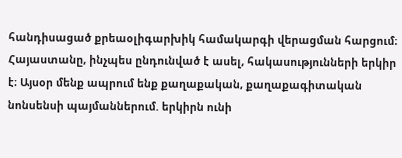հանդիսացած քրեաօլիգարխիկ համակարգի վերացման հարցում։
Հայաստանը, ինչպես ընդունված է ասել, հակասությունների երկիր է։ Այսօր մենք ապրում ենք քաղաքական, քաղաքագիտական նոնսենսի պայմաններում. երկիրն ունի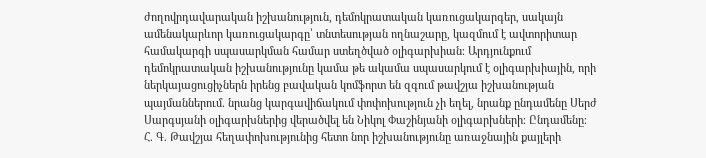ժողովրդավարական իշխանություն, դեմոկրատական կառուցակարգեր, սակայն ամենակարևոր կառուցակարգը՝ տնտեսության ողնաշարը, կազմում է ավտորիտար համակարգի սպասարկման համար ստեղծված օլիգարխիան։ Արդյունքում դեմոկրատական իշխանությունը կամա թե ակամա սպասարկում է օլիգարխիային, որի ներկայացուցիչներն իրենց բավական կոմֆորտ են զգում թավշյա իշխանության պայմաններում. նրանց կարգավիճակում փոփոխություն չի եղել, նրանք ընդամենը Սերժ Սարգսյանի օլիգարխներից վերածվել են Նիկոլ Փաշինյանի օլիգարխների։ Ընդամենը։
Հ. Գ. Թավշյա հեղափոխությունից հետո նոր իշխանությունը առաջնային քայլերի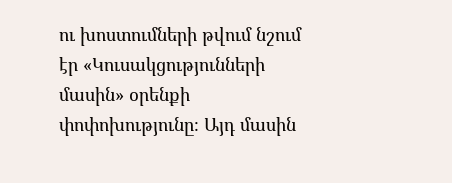ու խոստումների թվում նշում էր «Կուսակցությունների մասին» օրենքի փոփոխությունը։ Այդ մասին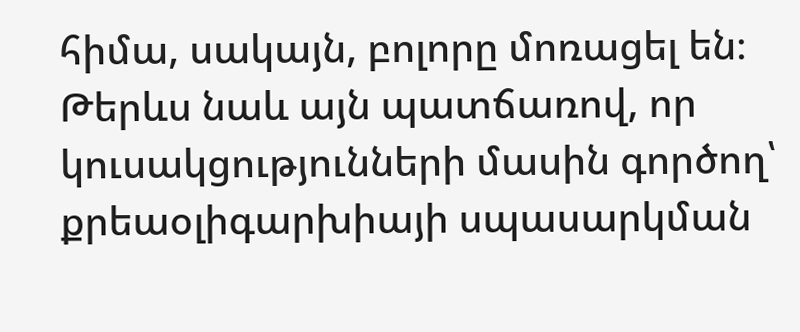հիմա, սակայն, բոլորը մոռացել են։ Թերևս նաև այն պատճառով, որ կուսակցությունների մասին գործող՝ քրեաօլիգարխիայի սպասարկման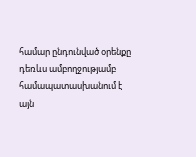համար ընդունված օրենքը դեռևս ամբողջությամբ համապատասխանում է այն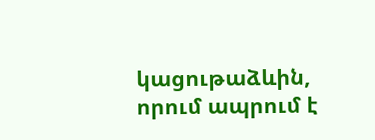կացութաձևին, որում ապրում է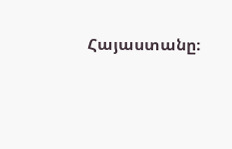Հայաստանը։